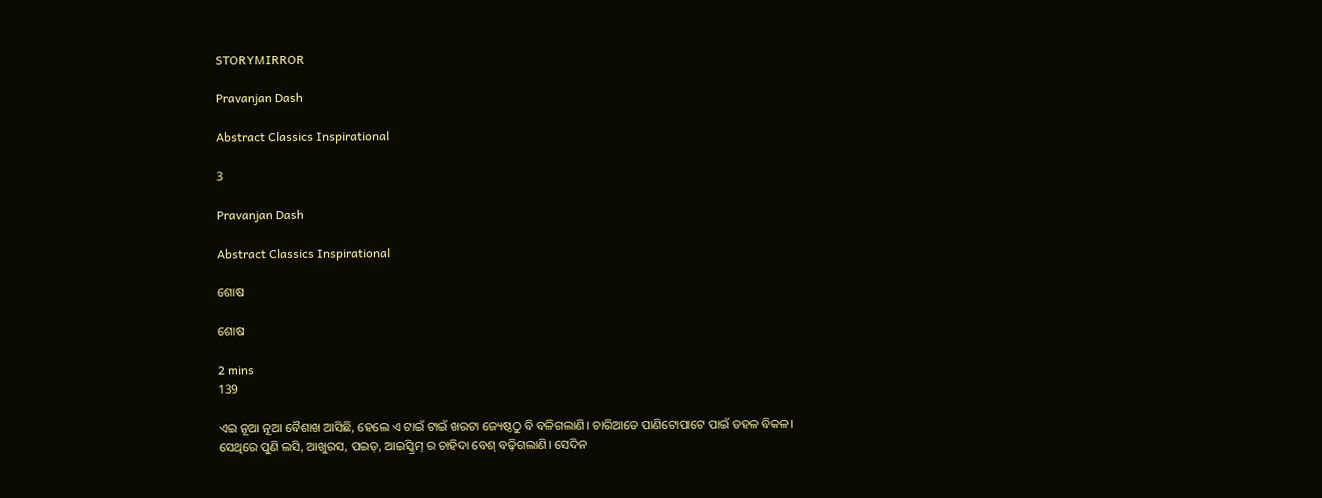STORYMIRROR

Pravanjan Dash

Abstract Classics Inspirational

3

Pravanjan Dash

Abstract Classics Inspirational

ଶୋଷ

ଶୋଷ

2 mins
139

ଏଇ ନୂଆ ନୂଆ ବୈଶାଖ ଆସିଛି, ହେଲେ ଏ ଟାଇଁ ଟାଇଁ ଖରଟା ଜ୍ୟେଷ୍ଠଠୁ ବି ବଳିଗଲାଣି। ଚାରିଆଡେ ପାଣିଟୋପାଟେ ପାଇଁ ଡହଳ ବିକଳ। ସେଥିରେ ପୁଣି ଲସି, ଆଖୁରସ, ପଇଡ଼, ଆଇସ୍କ୍ରିମ୍ ର ଚାହିଦା ବେଶ୍ ବଢ଼ିଗଲାଣି। ସେଦିନ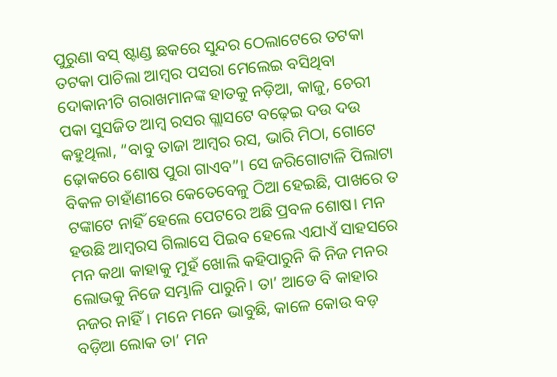ପୁରୁଣା ବସ୍ ଷ୍ଟାଣ୍ଡ ଛକରେ ସୁନ୍ଦର ଠେଲାଟେରେ ତଟକା ତଟକା ପାଚିଲା ଆମ୍ବର ପସରା ମେଲେଇ ବସିଥିବା ଦୋକାନୀଟି ଗରାଖମାନଙ୍କ ହାତକୁ ନଡ଼ିଆ, କାଜୁ, ଚେରୀ ପକା ସୁସଜିତ ଆମ୍ବ ରସର ଗ୍ଲାସଟେ ବଢ଼େଇ ଦଉ ଦଉ କହୁଥିଲା, “ବାବୁ ତାଜା ଆମ୍ବର ରସ, ଭାରି ମିଠା, ଗୋଟେ ଢ଼ୋକରେ ଶୋଷ ପୁରା ଗାଏବ”। ସେ ଜରିଗୋଟାଳି ପିଲାଟା ବିକଳ ଚାହାଁଣୀରେ କେତେବେଳୁ ଠିଆ ହେଇଛି, ପାଖରେ ତ ଟଙ୍କାଟେ ନାହିଁ ହେଲେ ପେଟରେ ଅଛି ପ୍ରବଳ ଶୋଷ। ମନ ହଉଛି ଆମ୍ବରସ ଗିଲାସେ ପିଇବ ହେଲେ ଏଯାଏଁ ସାହସରେ ମନ କଥା କାହାକୁ ମୁହଁ ଖୋଲି କହିପାରୁନି କି ନିଜ ମନର ଲୋଭକୁ ନିଜେ ସମ୍ଭାଳି ପାରୁନି। ତା’ ଆଡେ ବି କାହାର ନଜର ନାହିଁ। ମନେ ମନେ ଭାବୁଛି, କାଳେ କୋଉ ବଡ଼ ବଡ଼ିଆ ଲୋକ ତା’ ମନ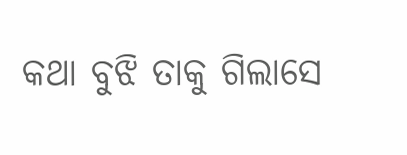କଥା ବୁଝି ତାକୁ ଗିଲାସେ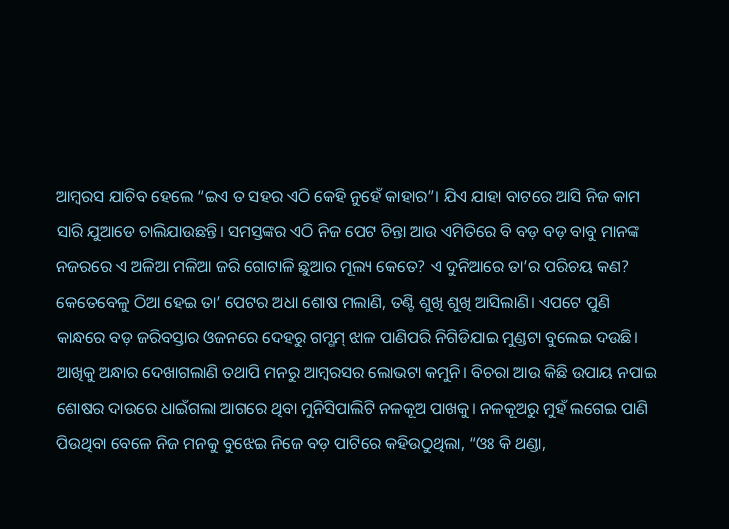ଆମ୍ବରସ ଯାଚିବ ହେଲେ “ଇଏ ତ ସହର ଏଠି କେହି ନୁହେଁ କାହାର”। ଯିଏ ଯାହା ବାଟରେ ଆସି ନିଜ କାମ ସାରି ଯୁଆଡେ ଚାଲିଯାଉଛନ୍ତି। ସମସ୍ତଙ୍କର ଏଠି ନିଜ ପେଟ ଚିନ୍ତା ଆଉ ଏମିତିରେ ବି ବଡ଼ ବଡ଼ ବାବୁ ମାନଙ୍କ ନଜରରେ ଏ ଅଳିଆ ମଳିଆ ଜରି ଗୋଟାଳି ଛୁଆର ମୂଲ୍ୟ କେତେ? ଏ ଦୁନିଆରେ ତା’ର ପରିଚୟ କଣ? କେତେବେଳୁ ଠିଆ ହେଇ ତା’ ପେଟର ଅଧା ଶୋଷ ମଲାଣି, ତଣ୍ଟି ଶୁଖି ଶୁଖି ଆସିଲାଣି। ଏପଟେ ପୁଣି କାନ୍ଧରେ ବଡ଼ ଜରିବସ୍ତାର ଓଜନରେ ଦେହରୁ ଗମ୍ଗମ୍ ଝାଳ ପାଣିପରି ନିଗିଡିଯାଇ ମୁଣ୍ଡଟା ବୁଲେଇ ଦଉଛି। ଆଖିକୁ ଅନ୍ଧାର ଦେଖାଗଲାଣି ତଥାପି ମନରୁ ଆମ୍ବରସର ଲୋଭଟା କମୁନି। ବିଚରା ଆଉ କିଛି ଉପାୟ ନପାଇ ଶୋଷର ଦାଉରେ ଧାଇଁଗଲା ଆଗରେ ଥିବା ମୁନିସିପାଲିଟି ନଳକୂଅ ପାଖକୁ। ନଳକୂଅରୁ ମୁହଁ ଲଗେଇ ପାଣି ପିଉଥିବା ବେଳେ ନିଜ ମନକୁ ବୁଝେଇ ନିଜେ ବଡ଼ ପାଟିରେ କହିଉଠୁଥିଲା, “ଓଃ କି ଥଣ୍ଡା,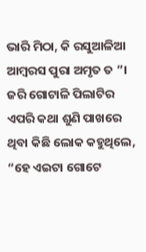ଭାରି ମିଠା, କି ରସୁଆଳିଆ ଆମ୍ବରସ ପୁରା ଅମୃତ ତ ”। ଜରି ଗୋଟାଳି ପିଲାଟିର ଏପରି କଥା ଶୁଣି ପାଖରେ ଥିବା କିଛି ଲୋକ କହୁଥିଲେ, “ହେ ଏଇଟା ଗୋଟେ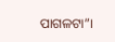ପାଗଳଟା”।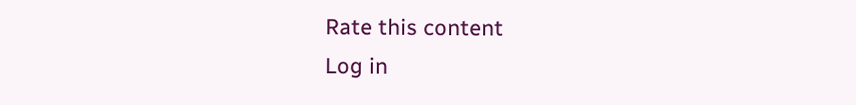Rate this content
Log in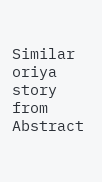Similar oriya story from Abstract